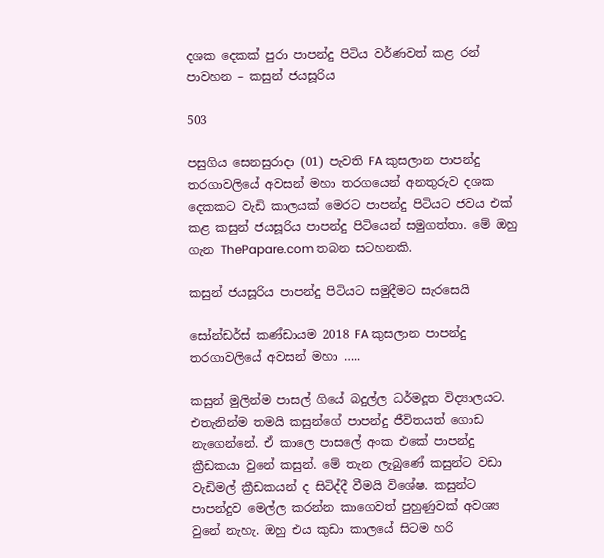දශක දෙකක් පුරා පාපන්දු පිටිය වර්ණවත් කළ රන් පාවහන – කසුන් ජයසූරිය

503

පසුගිය සෙනසුරාදා (01) පැවති FA කුසලාන පාපන්දු තරගාවලියේ අවසන් මහා තරගයෙන් අනතුරුව දශක දෙකකට වැඩි කාලයක් මෙරට පාපන්දු පිටියට ජවය එක් කළ කසුන් ජයසූරිය පාපන්දු පිටියෙන් සමුගත්තා. මේ ඔහු ගැන ThePapare.com තබන සටහනකි.

කසුන් ජයසූරිය පාපන්දු පිටියට සමුදීමට සැරසෙයි

සෝන්ඩර්ස් කණ්ඩායම 2018 FA කුසලාන පාපන්දු තරගාවලියේ අවසන් මහා …..

කසුන් මුලින්ම පාසල් ගියේ බදුල්ල ධර්මදූත විද්‍යාලයට. එතැනින්ම තමයි කසුන්ගේ පාපන්දු ජීවිතයත් ගොඩ නැගෙන්නේ. ඒ කාලෙ පාසලේ අංක එකේ පාපන්දු ක්‍රීඩකයා වුනේ කසුන්. මේ තැන ලැබුණේ කසුන්ට වඩා වැඩිමල් ක්‍රීඩකයන් ද සිටිද්දී වීමයි විශේෂ. කසුන්ට පාපන්දුව මෙල්ල කරන්න කාගෙවත් පුහුණුවක් අවශ්‍ය වුනේ නැහැ. ඔහු එය කුඩා කාලයේ සිටම හරි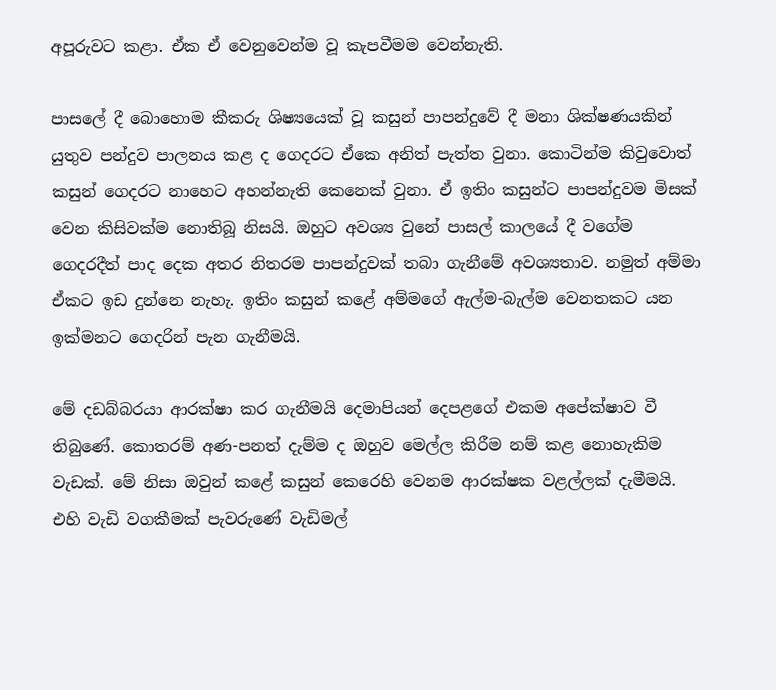අපූරුවට කළා. ඒක ඒ වෙනුවෙන්ම වූ කැපවීමම වෙන්නැති.

පාසලේ දී බොහොම කීකරු ශිෂ්‍යයෙක් වූ කසුන් පාපන්දුවේ දී මනා ශික්ෂණයකින් යුතුව පන්දුව පාලනය කළ ද ගෙදරට ඒකෙ අනිත් පැත්ත වුනා. කොටින්ම කිවුවොත් කසුන් ගෙදරට නාහෙට අහන්නැති කෙනෙක් වුනා. ඒ ඉතිං කසුන්ට පාපන්දුවම මිසක් වෙන කිසිවක්ම නොතිබූ නිසයි. ඔහුට අවශ්‍ය වුනේ පාසල් කාලයේ දී වගේම ගෙදරදීත් පාද දෙක අතර නිතරම පාපන්දුවක් තබා ගැනීමේ අවශ්‍යතාව. නමුත් අම්මා ඒකට ඉඩ දුන්නෙ නැහැ. ඉතිං කසුන් කළේ අම්මගේ ඇල්ම-බැල්ම වෙනතකට යන ඉක්මනට ගෙදරින් පැන ගැනීමයි.

මේ දඩබ්බරයා ආරක්ෂා කර ගැනීමයි දෙමාපියන් දෙපළගේ එකම අපේක්ෂාව වී තිබුණේ. කොතරම් අණ-පනත් දැම්ම ද ඔහුව මෙල්ල කිරීම නම් කළ නොහැකිම වැඩක්. මේ නිසා ඔවුන් කළේ කසුන් කෙරෙහි වෙනම ආරක්ෂක වළල්ලක් දැමීමයි. එහි වැඩි වගකීමක් පැවරුණේ වැඩිමල්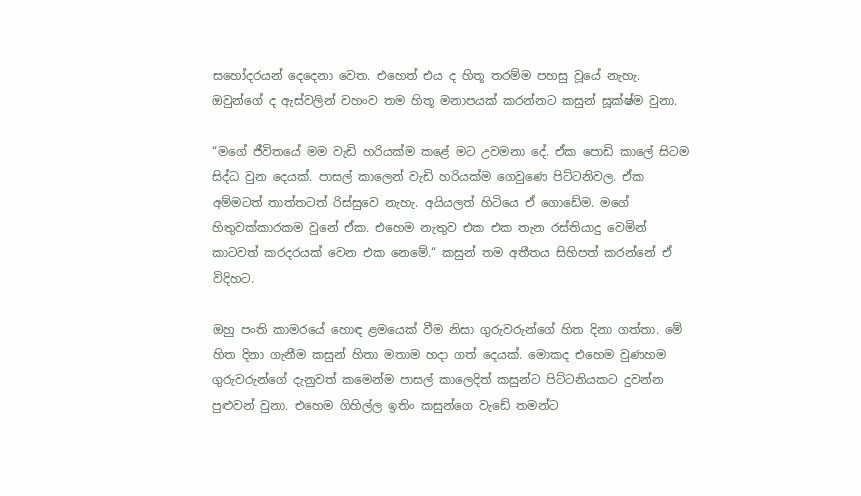සහෝදරයන් දෙදෙනා වෙත. එහෙත් එය ද හිතූ තරම්ම පහසු වූයේ නැහැ. ඔවුන්ගේ ද ඇස්වලින් වහංව තම හිතූ මනාපයක් කරන්නට කසුන් සූක්ෂ්ම වුනා.

“මගේ ජීවිතයේ මම වැඩි හරියක්ම කළේ මට උවමනා දේ. ඒක පොඩි කාලේ සිටම සිද්ධ වුන දෙයක්. පාසල් කාලෙන් වැඩි හරියක්ම ගෙවුණෙ පිට්ටනිවල. ඒක අම්මටත් තාත්තටත් රිස්සුවෙ නැහැ. අයියලත් හිටියෙ ඒ ගොඩේම. මගේ හිතුවක්කාරකම වුනේ ඒක. එහෙම නැතුව එක එක තැන රස්තියාදු වෙමින් කාටවත් කරදරයක් වෙන එක නෙමේ.“ කසුන් තම අතීතය සිහිපත් කරන්නේ ඒ විදිහට.

ඔහු පංති කාමරයේ හොඳ ළමයෙක් වීම නිසා ගුරුවරුන්ගේ හිත දිනා ගත්තා. මේ හිත දිනා ගැනීම කසුන් හිතා මතාම හදා ගත් දෙයක්. මොකද එහෙම වුණහම ගුරුවරුන්ගේ දැනුවත් කමෙන්ම පාසල් කාලෙදිත් කසුන්ට පිට්ටනියකට දුවන්න පුළුවන් වුනා. එහෙම ගිහිල්ල ඉතිං කසුන්ගෙ වැඩේ තමන්ට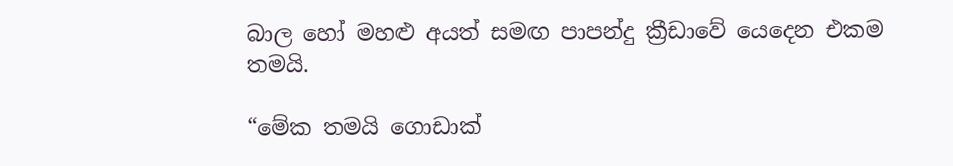බාල හෝ මහළු අයත් සමඟ පාපන්දු ක්‍රීඩාවේ යෙදෙන එකම තමයි.

“මේක තමයි ගොඩාක්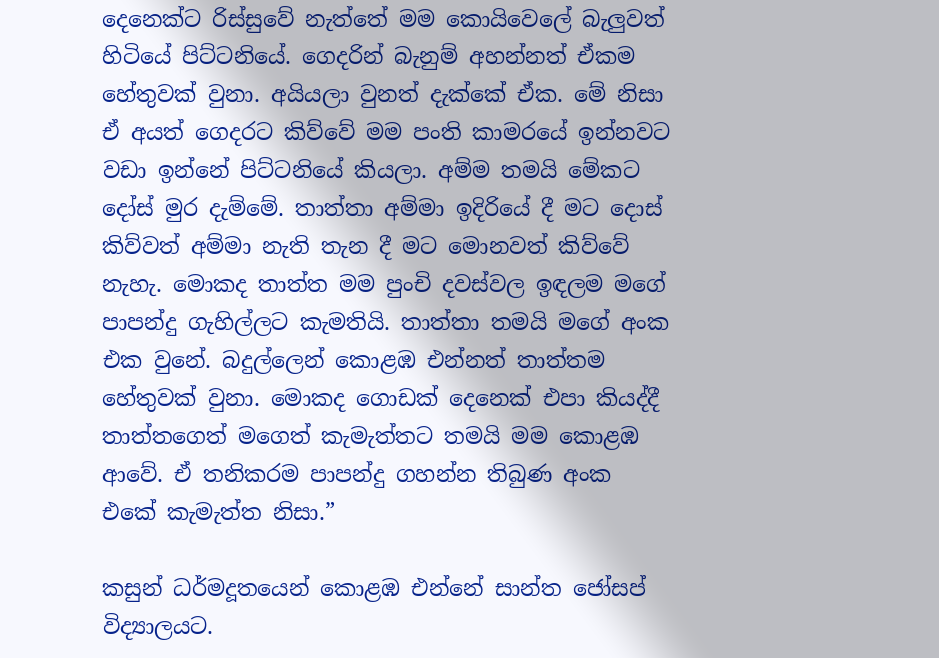දෙනෙක්ට රිස්සුවේ නැත්තේ මම කොයිවෙලේ බැලුවත් හිටියේ පිට්ටනියේ. ගෙදරින් බැනුම් අහන්නත් ඒකම හේතුවක් වුනා. අයියලා වුනත් දැක්කේ ඒක. මේ නිසා ඒ අයත් ගෙදරට කිව්වේ මම පංති කාමරයේ ඉන්නවට වඩා ඉන්නේ පිට්ටනියේ කියලා. අම්ම තමයි මේකට දෝස් මුර දැම්මේ. තාත්තා අම්මා ඉදිරියේ දී මට දොස් කිව්වත් අම්මා නැති තැන දී මට මොනවත් කිව්වේ නැහැ. මොකද තාත්ත මම පුංචි දවස්වල ඉඳලම මගේ පාපන්දු ගැහිල්ලට කැමතියි. තාත්තා තමයි මගේ අංක එක වුනේ. බදුල්ලෙන් කොළඹ එන්නත් තාත්තම හේතුවක් වුනා. මොකද ගොඩක් දෙනෙක් එපා කියද්දී තාත්තගෙත් මගෙත් කැමැත්තට තමයි මම කොළඹ ආවේ. ඒ තනිකරම පාපන්දු ගහන්න තිබුණ අංක එකේ කැමැත්ත නිසා.”

කසුන් ධර්මදූතයෙන් කොළඹ එන්නේ සාන්ත ජෝසප් විද්‍යාලයට.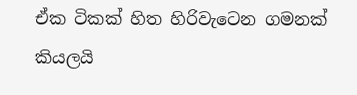ඒක ටිකක් හිත හිරිවැටෙන ගමනක් කියලයි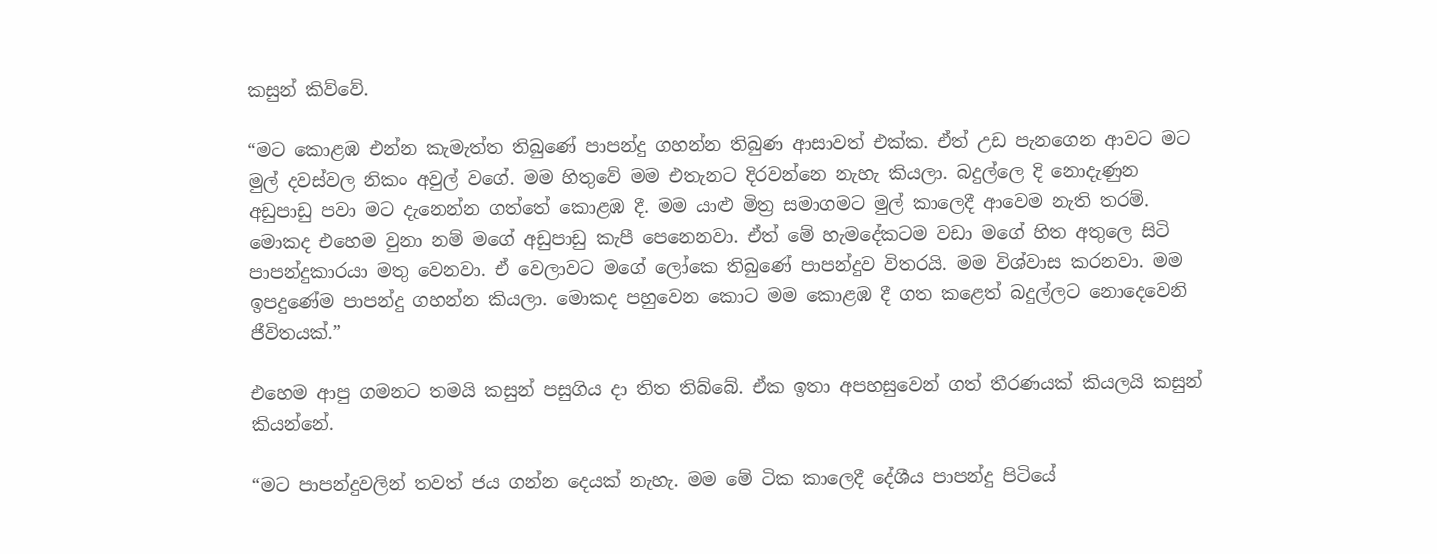කසුන් කිව්වේ.

“මට කොළඹ එන්න කැමැත්ත තිබුණේ පාපන්දු ගහන්න තිබුණ ආසාවත් එක්ක. ඒත් උඩ පැනගෙන ආවට මට මුල් දවස්වල නිකං අවුල් වගේ. මම හිතුවේ මම එතැනට දිරවන්නෙ නැහැ කියලා. බදුල්ලෙ දි නොදැණුන අඩුපාඩු පවා මට දැනෙන්න ගත්තේ කොළඹ දී. මම යාළු මිත්‍ර සමාගමට මුල් කාලෙදී ආවෙම නැති තරම්. මොකද එහෙම වුනා නම් මගේ අඩුපාඩු කැපී පෙනෙනවා. ඒත් මේ හැමදේකටම වඩා මගේ හිත අතුලෙ සිටි පාපන්දුකාරයා මතු වෙනවා. ඒ වෙලාවට මගේ ලෝකෙ තිබුණේ පාපන්දුව විතරයි. මම විශ්වාස කරනවා. මම ඉපදුණේම පාපන්දු ගහන්න කියලා. මොකද පහුවෙන කොට මම කොළඹ දී ගත කළෙත් බදුල්ලට නොදෙවෙනි ජීවිතයක්.”

එහෙම ආපු ගමනට තමයි කසුන් පසුගිය දා තිත තිබ්බේ. ඒක ඉතා අපහසුවෙන් ගත් තීරණයක් කියලයි කසුන් කියන්නේ.

“මට පාපන්දුවලින් තවත් ජය ගන්න දෙයක් නැහැ. මම මේ ටික කාලෙදී දේශීය පාපන්දු පිටියේ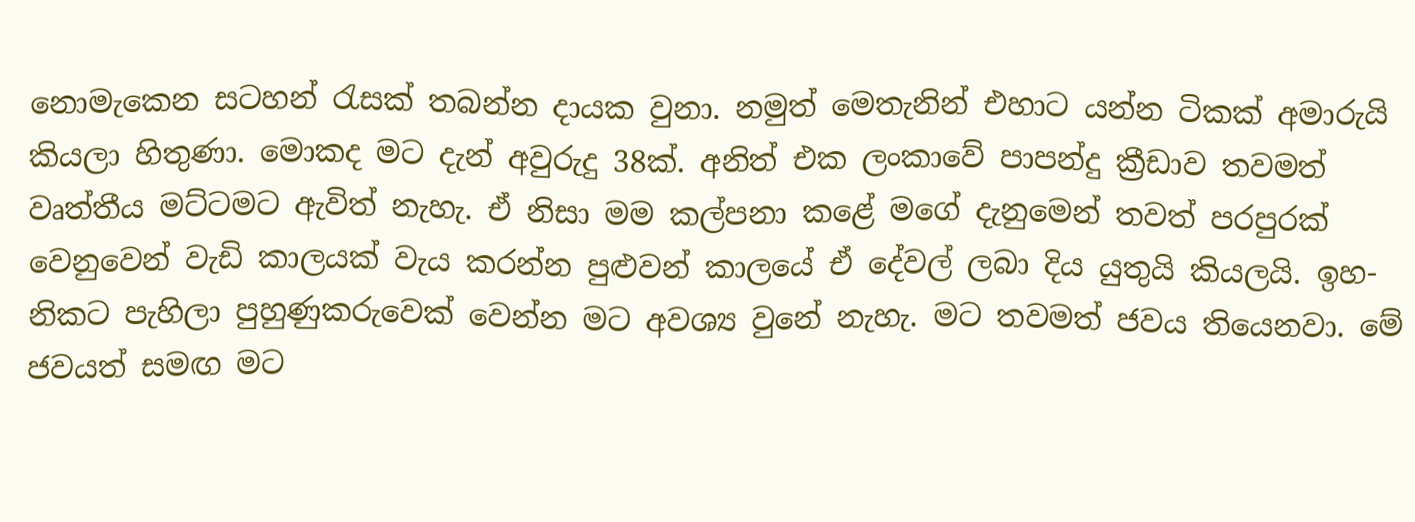නොමැකෙන සටහන් රැසක් තබන්න දායක වුනා. නමුත් මෙතැනින් එහාට යන්න ටිකක් අමාරුයි කියලා හිතුණා. මොකද මට දැන් අවුරුදු 38ක්. අනිත් එක ලංකාවේ පාපන්දු ක්‍රීඩාව තවමත් වෘත්තීය මට්ටමට ඇවිත් නැහැ. ඒ නිසා මම කල්පනා කළේ මගේ දැනුමෙන් තවත් පරපුරක් වෙනුවෙන් වැඩි කාලයක් වැය කරන්න පුළුවන් කාලයේ ඒ දේවල් ලබා දිය යුතුයි කියලයි. ඉහ-නිකට පැහිලා පුහුණුකරුවෙක් වෙන්න මට අවශ්‍ය වුනේ නැහැ. මට තවමත් ජවය තියෙනවා. මේ ජවයත් සමඟ මට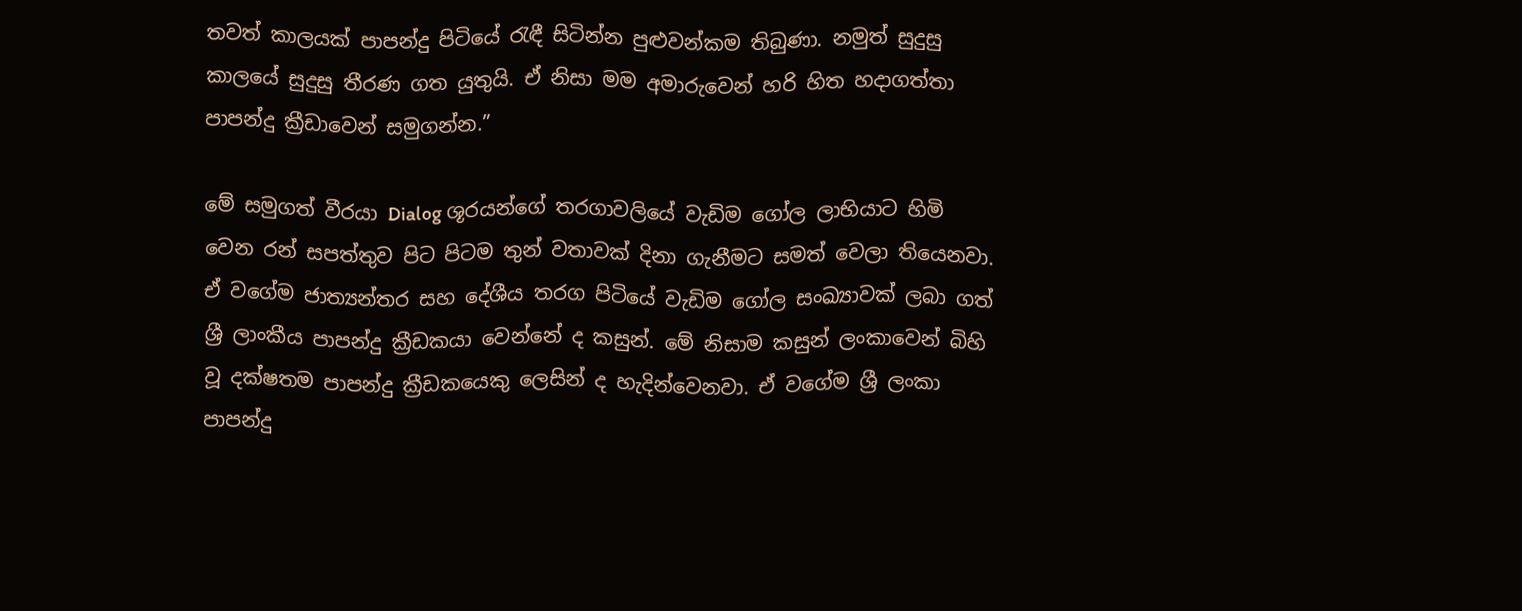තවත් කාලයක් පාපන්දු පිටියේ රැඳී සිටින්න පුළුවන්කම තිබුණා. නමුත් සුදුසු කාලයේ සුදුසු තීරණ ගත යුතුයි. ඒ නිසා මම අමාරුවෙන් හරි හිත හදාගත්තා පාපන්දු ක්‍රීඩාවෙන් සමුගන්න.”

මේ සමුගත් වීරයා Dialog ශූරයන්ගේ තරගාවලියේ වැඩිම ගෝල ලාභියාට හිමි වෙන රන් සපත්තුව පිට පිටම තුන් වතාවක් දිනා ගැනීමට සමත් වෙලා තියෙනවා. ඒ වගේම ජාත්‍යන්තර සහ දේශීය තරග පිටියේ වැඩිම ගෝල සංඛ්‍යාවක් ලබා ගත් ශ්‍රී ලාංකීය පාපන්දු ක්‍රීඩකයා වෙන්නේ ද කසුන්. මේ නිසාම කසුන් ලංකාවෙන් බිහි වූ දක්ෂතම පාපන්දු ක්‍රීඩකයෙකු ලෙසින් ද හැදින්වෙනවා. ඒ වගේම ශ්‍රී ලංකා පාපන්දු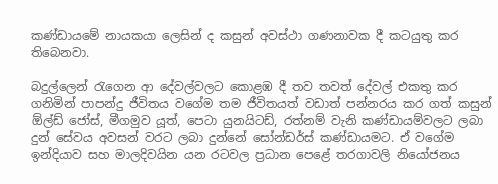කණ්ඩායමේ නායකයා ලෙසින් ද කසුන් අවස්ථා ගණනාවක දී කටයුතු කර තිබෙනවා.

බදුල්ලෙන් රැගෙන ආ දේවල්වලට කොළඹ දී තව තවත් දේවල් එකතු කර ගනිමින් පාපන්දු ජීවිතය වගේම තම ජීවිතයත් වඩාත් පන්නරය කර ගත් කසුන් ඕල්ඩ් ජෝස්, මීගමුව යූත්, පෙටා යුනයිටඩ්, රත්නම් වැනි කණ්ඩායම්වලට ලබා දුන් සේවය අවසන් වරට ලබා දුන්නේ සෝන්ඩර්ස් කණ්ඩායමට. ඒ වගේම ඉන්දියාව සහ මාලදිවයින යන රටවල ප්‍රධාන පෙළේ තරගාවලි නියෝජනය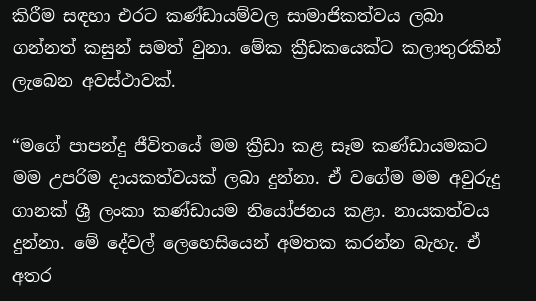කිරීම සඳහා එරට කණ්ඩායම්වල සාමාජිකත්වය ලබා ගන්නත් කසුන් සමත් වුනා. මේක ක්‍රීඩකයෙක්ට කලාතුරකින් ලැබෙන අවස්ථාවක්.

“මගේ පාපන්දු ජීවිතයේ මම ක්‍රීඩා කළ සෑම කණ්ඩායමකට මම උපරිම දායකත්වයක් ලබා දුන්නා. ඒ වගේම මම අවුරුදු ගානක් ශ්‍රී ලංකා කණ්ඩායම නියෝජනය කළා. නායකත්වය දුන්නා. මේ දේවල් ලෙහෙසියෙන් අමතක කරන්න බැහැ. ඒ අතර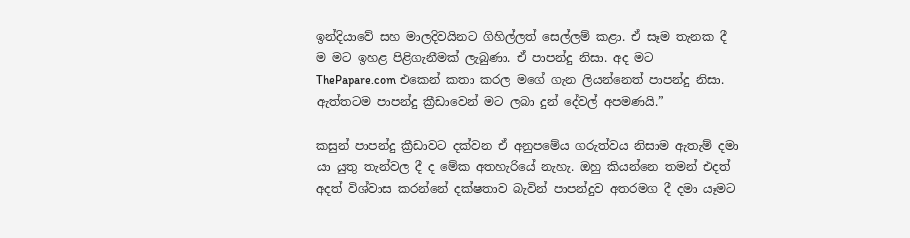ඉන්දියාවේ සහ මාලදිවයිනට ගිහිල්ලත් සෙල්ලම් කළා. ඒ සෑම තැනක දී ම මට ඉහළ පිළිගැනීමක් ලැබුණා. ඒ පාපන්දු නිසා. අද මට ThePapare.com එකෙන් කතා කරල මගේ ගැන ලියන්නෙත් පාපන්දු නිසා. ඇත්තටම පාපන්දු ක්‍රීඩාවෙන් මට ලබා දුන් දේවල් අපමණයි.”

කසුන් පාපන්දු ක්‍රීඩාවට දක්වන ඒ අනුපමේය ගරුත්වය නිසාම ඇතැම් දමා යා යුතු තැන්වල දී ද මේක අතහැරියේ නැහැ. ඔහු කියන්නෙ තමන් එදත් අදත් විශ්වාස කරන්නේ දක්ෂතාව බැවින් පාපන්දුව අතරමග දී දමා යෑමට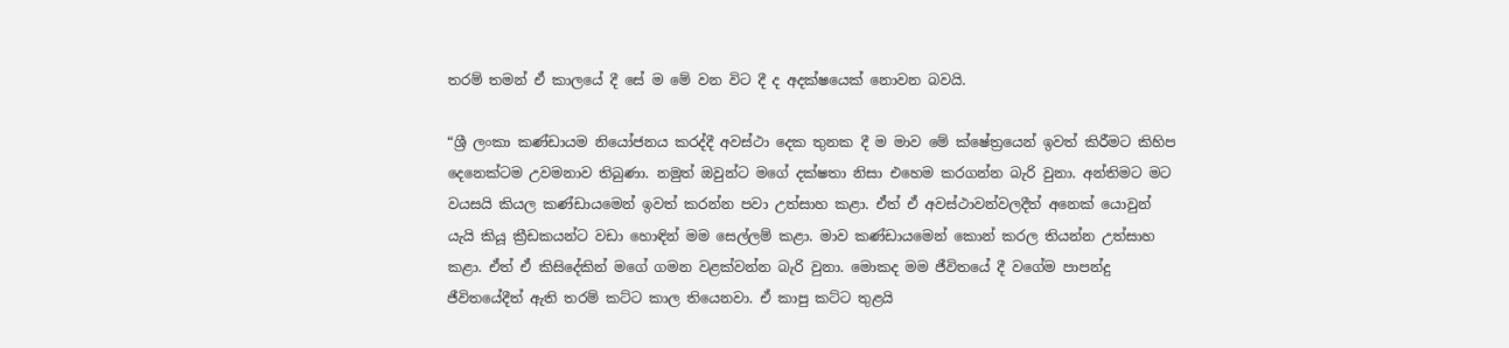තරම් තමන් ඒ කාලයේ දී සේ ම මේ වන විට දී ද අදක්ෂයෙක් නොවන බවයි.

“ශ්‍රී ලංකා කණ්ඩායම නියෝජනය කරද්දී අවස්ථා දෙක තුනක දී ම මාව මේ ක්ෂේත්‍රයෙන් ඉවත් කිරීමට කිහිප දෙනෙක්ටම උවමනාව තිබුණා. නමුත් ඔවුන්ට මගේ දක්ෂතා නිසා එහෙම කරගන්න බැරි වුනා. අන්තිමට මට වයසයි කියල කණ්ඩායමෙන් ඉවත් කරන්න පවා උත්සාහ කළා. ඒත් ඒ අවස්ථාවන්වලදීත් අනෙක් යොවුන් යැයි කියූ ක්‍රීඩකයන්ට වඩා හොඳින් මම සෙල්ලම් කළා. මාව කණ්ඩායමෙන් කොන් කරල තියන්න උත්සාහ කළා. ඒත් ඒ කිසිදේකින් මගේ ගමන වළක්වන්න බැරි වුනා. මොකද මම ජීවිතයේ දී වගේම පාපන්දු ජීවිතයේදීත් ඇති තරම් කට්ට කාල තියෙනවා. ඒ කාපු කට්ට තුළයි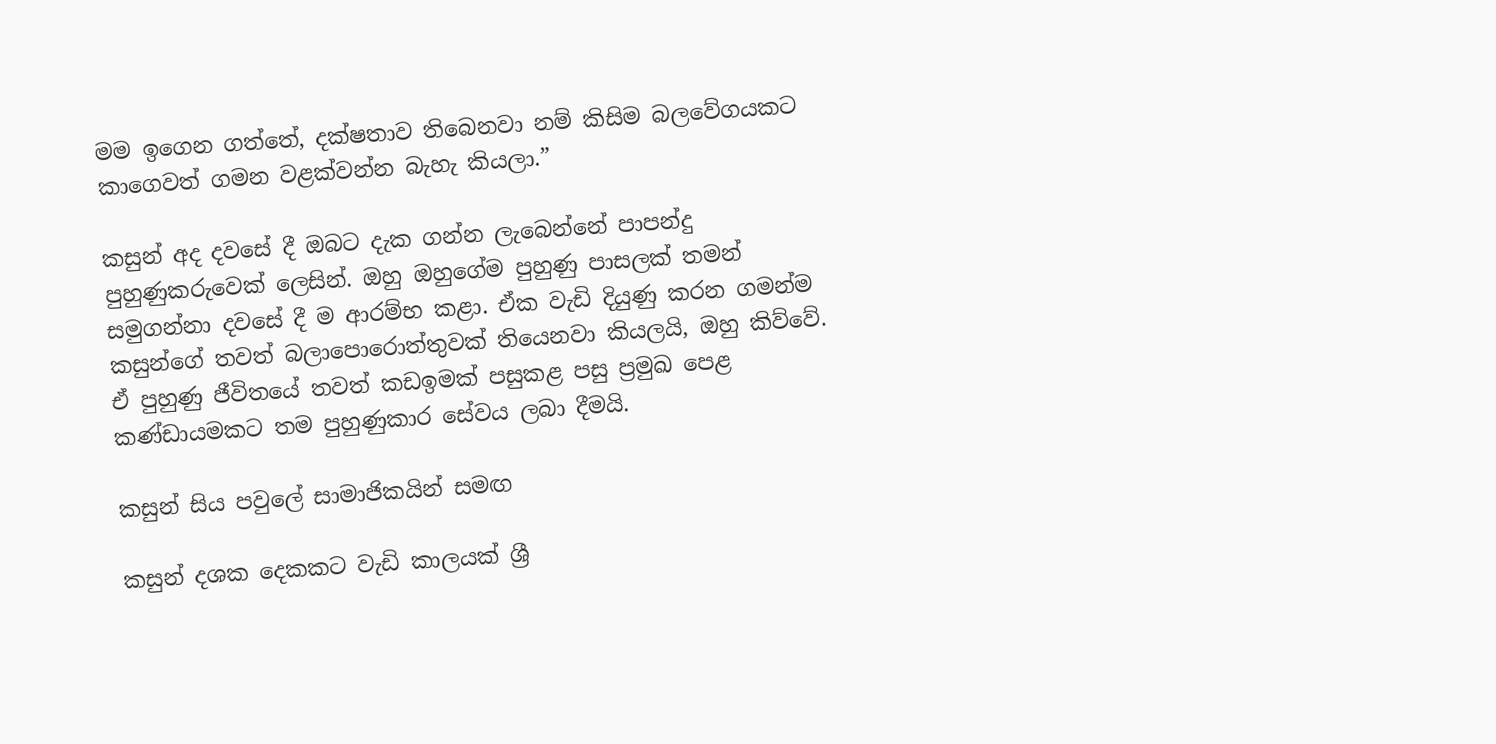මම ඉගෙන ගත්තේ, දක්ෂතාව තිබෙනවා නම් කිසිම බලවේගයකට කාගෙවත් ගමන වළක්වන්න බැහැ කියලා.”

කසුන් අද දවසේ දී ඔබට දැක ගන්න ලැබෙන්නේ පාපන්දු පුහුණුකරුවෙක් ලෙසින්. ඔහු ඔහුගේම පුහුණු පාසලක් තමන් සමුගන්නා දවසේ දී ම ආරම්භ කළා. ඒක වැඩි දියුණු කරන ගමන්ම කසුන්ගේ තවත් බලාපොරොත්තුවක් තියෙනවා කියලයි, ඔහු කිව්වේ. ඒ පුහුණු ජීවිතයේ තවත් කඩඉමක් පසුකළ පසු ප්‍රමුඛ පෙළ කණ්ඩායමකට තම පුහුණුකාර සේවය ලබා දීමයි.

කසුන් සිය පවුලේ සාමාජිකයින් සමඟ

කසුන් දශක දෙකකට වැඩි කාලයක් ශ්‍රී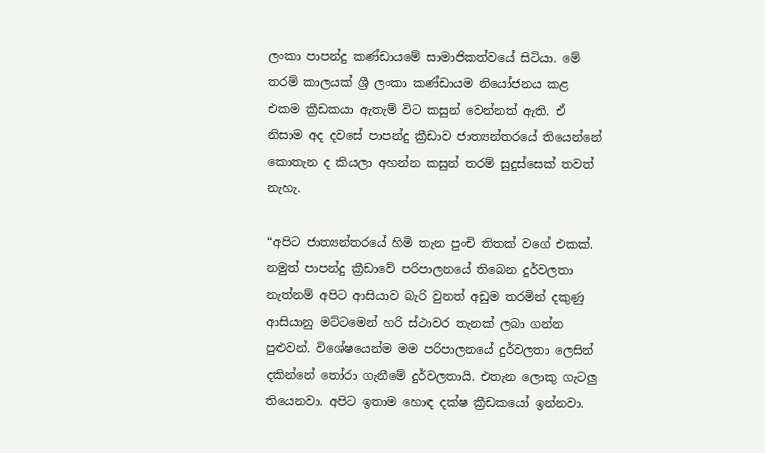ලංකා පාපන්දු කණ්ඩායමේ සාමාජිකත්වයේ සිටියා. මේ තරම් කාලයක් ශ්‍රී ලංකා කණ්ඩායම නියෝජනය කළ එකම ක්‍රීඩකයා ඇතැම් විට කසුන් වෙන්නත් ඇති. ඒ නිසාම අද දවසේ පාපන්දු ක්‍රීඩාව ජාත්‍යන්තරයේ තියෙන්නේ කොතැන ද කියලා අහන්න කසුන් තරම් සුදුස්සෙක් තවත් නැහැ.

“අපිට ජාත්‍යන්තරයේ හිමි තැන පුංචි තිතක් වගේ එකක්. නමුත් පාපන්දු ක්‍රීඩාවේ පරිපාලනයේ තිබෙන දුර්වලතා නැත්නම් අපිට ආසියාව බැරි වුනත් අඩුම තරමින් දකුණු ආසියානු මට්ටමෙන් හරි ස්ථාවර තැනක් ලබා ගන්න පුළුවන්. විශේෂයෙන්ම මම පරිපාලනයේ දුර්වලතා ලෙසින් දකින්නේ තෝරා ගැනීමේ දුර්වලතායි. එතැන ලොකු ගැටලු තියෙනවා. අපිට ඉතාම හොඳ දක්ෂ ක්‍රීඩකයෝ ඉන්නවා.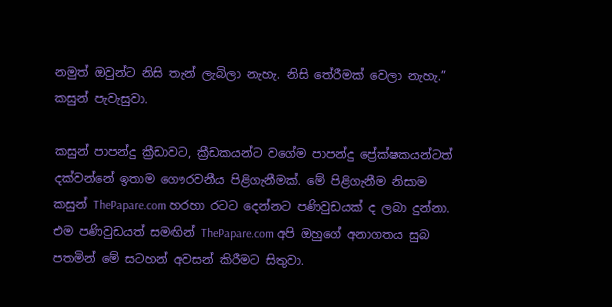නමුත් ඔවුන්ට නිසි තැන් ලැබිලා නැහැ. නිසි තේරීමක් වෙලා නැහැ.” කසුන් පැවැසුවා.

කසුන් පාපන්දු ක්‍රීඩාවට, ක්‍රීඩකයන්ට වගේම පාපන්දු ප්‍රේක්ෂකයන්ටත් දක්වන්නේ ඉතාම ගෞරවනීය පිළිගැනීමක්. මේ පිළිගැනීම නිසාම කසුන් ThePapare.com හරහා රටට දෙන්නට පණිවුඩයක් ද ලබා දුන්නා. එම පණිවුඩයත් සමඟින් ThePapare.com අපි ඔහුගේ අනාගතය සුබ පතමින් මේ සටහන් අවසන් කිරීමට සිතුවා.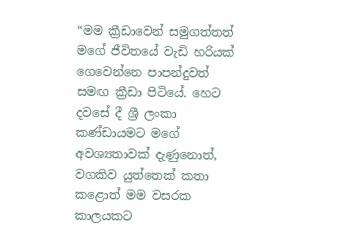“මම ක්‍රීඩාවෙන් සමුගත්තත් මගේ ජීවිතයේ වැඩි හරියක් ගෙවෙන්නෙ පාපන්දුවත් සමඟ ක්‍රීඩා පිටියේ. හෙට දවසේ දී ශ්‍රී ලංකා කණ්ඩායමට මගේ අවශ්‍යතාවක් දැණුනොත්, වගකිව යුත්තෙක් කතා කළොත් මම වසරක කාලයකට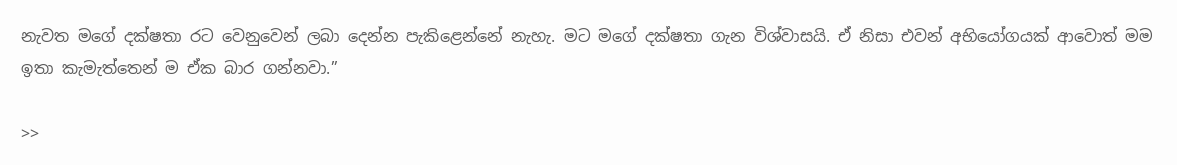නැවත මගේ දක්ෂතා රට වෙනුවෙන් ලබා දෙන්න පැකිළෙන්නේ නැහැ. මට මගේ දක්ෂතා ගැන විශ්වාසයි. ඒ නිසා එවන් අභියෝගයක් ආවොත් මම ඉතා කැමැත්තෙන් ම ඒක බාර ගන්නවා.”

>>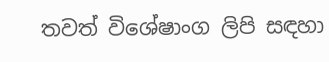තවත් විශේෂාංග ලිපි සඳහා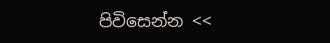පිවිසෙන්න <<